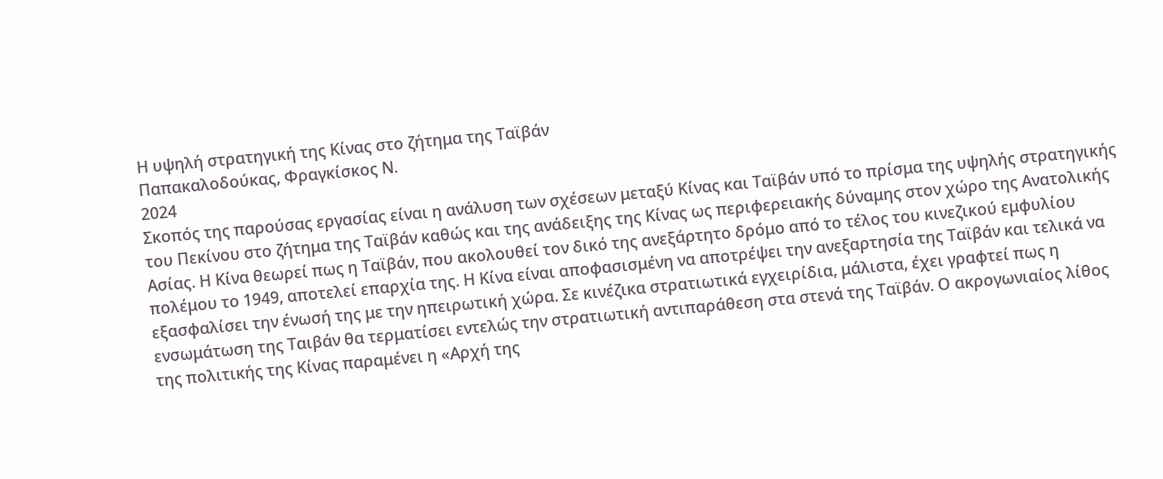Η υψηλή στρατηγική της Κίνας στο ζήτημα της Ταϊβάν
Παπακαλοδούκας, Φραγκίσκος Ν.
2024
Σκοπός της παρούσας εργασίας είναι η ανάλυση των σχέσεων μεταξύ Κίνας και Ταϊβάν υπό το πρίσμα της υψηλής στρατηγικής του Πεκίνου στο ζήτημα της Ταϊβάν καθώς και της ανάδειξης της Κίνας ως περιφερειακής δύναμης στον χώρο της Ανατολικής Ασίας. Η Κίνα θεωρεί πως η Ταϊβάν, που ακολουθεί τον δικό της ανεξάρτητο δρόμο από το τέλος του κινεζικού εμφυλίου πολέμου το 1949, αποτελεί επαρχία της. Η Κίνα είναι αποφασισμένη να αποτρέψει την ανεξαρτησία της Ταϊβάν και τελικά να εξασφαλίσει την ένωσή της με την ηπειρωτική χώρα. Σε κινέζικα στρατιωτικά εγχειρίδια, μάλιστα, έχει γραφτεί πως η ενσωμάτωση της Ταιβάν θα τερματίσει εντελώς την στρατιωτική αντιπαράθεση στα στενά της Ταϊβάν. Ο ακρογωνιαίος λίθος της πολιτικής της Κίνας παραμένει η «Αρχή της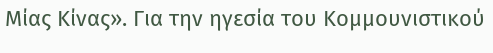Μίας Κίνας». Για την ηγεσία του Κομμουνιστικού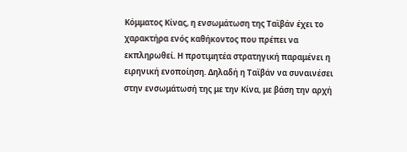Κόμματος Κίνας, η ενσωμάτωση της Ταϊβάν έχει το χαρακτήρα ενός καθήκοντος που πρέπει να εκπληρωθεί. Η προτιμητέα στρατηγική παραμένει η ειρηνική ενοποίηση. Δηλαδή η Ταϊβάν να συναινέσει στην ενσωμάτωσή της με την Κίνα, με βάση την αρχή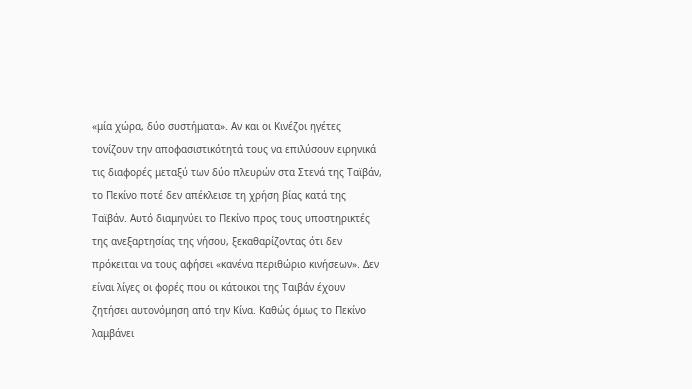«μία χώρα, δύο συστήματα». Αν και οι Κινέζοι ηγέτες τονίζουν την αποφασιστικότητά τους να επιλύσουν ειρηνικά τις διαφορές μεταξύ των δύο πλευρών στα Στενά της Ταϊβάν, το Πεκίνο ποτέ δεν απέκλεισε τη χρήση βίας κατά της Ταϊβάν. Αυτό διαμηνύει το Πεκίνο προς τους υποστηρικτές της ανεξαρτησίας της νήσου, ξεκαθαρίζοντας ότι δεν πρόκειται να τους αφήσει «κανένα περιθώριο κινήσεων». Δεν είναι λίγες οι φορές που οι κάτοικοι της Ταιβάν έχουν ζητήσει αυτονόμηση από την Κίνα. Καθώς όμως το Πεκίνο λαμβάνει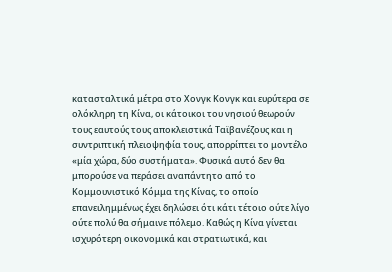κατασταλτικά μέτρα στο Χονγκ Κονγκ και ευρύτερα σε ολόκληρη τη Κίνα, οι κάτοικοι του νησιού θεωρούν τους εαυτούς τους αποκλειστικά Ταϊβανέζους και η συντριπτική πλειοψηφία τους, απορρίπτει το μοντέλο «μία χώρα, δύο συστήματα». Φυσικά αυτό δεν θα μπορούσε να περάσει αναπάντητο από το Κομμουνιστικό Κόμμα της Κίνας, το οποίο επανειλημμένως έχει δηλώσει ότι κάτι τέτοιο ούτε λίγο ούτε πολύ θα σήμαινε πόλεμο. Καθώς η Κίνα γίνεται ισχυρότερη οικονομικά και στρατιωτικά, και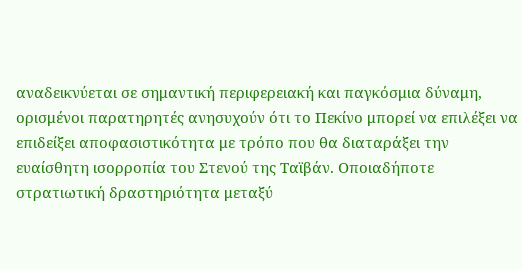αναδεικνύεται σε σημαντική περιφερειακή και παγκόσμια δύναμη, ορισμένοι παρατηρητές ανησυχούν ότι το Πεκίνο μπορεί να επιλέξει να επιδείξει αποφασιστικότητα με τρόπο που θα διαταράξει την ευαίσθητη ισορροπία του Στενού της Ταϊβάν. Οποιαδήποτε στρατιωτική δραστηριότητα μεταξύ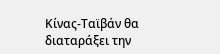Κίνας-Ταϊβάν θα διαταράξει την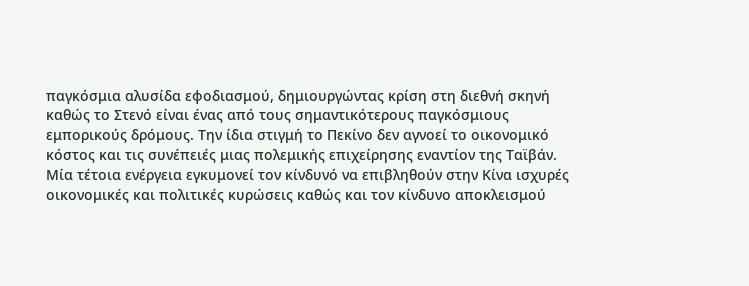παγκόσμια αλυσίδα εφοδιασμού, δημιουργώντας κρίση στη διεθνή σκηνή καθώς το Στενό είναι ένας από τους σημαντικότερους παγκόσμιους εμπορικούς δρόμους. Την ίδια στιγμή το Πεκίνο δεν αγνοεί το οικονομικό κόστος και τις συνέπειές μιας πολεμικής επιχείρησης εναντίον της Ταϊβάν. Μία τέτοια ενέργεια εγκυμονεί τον κίνδυνό να επιβληθούν στην Κίνα ισχυρές οικονομικές και πολιτικές κυρώσεις καθώς και τον κίνδυνο αποκλεισμού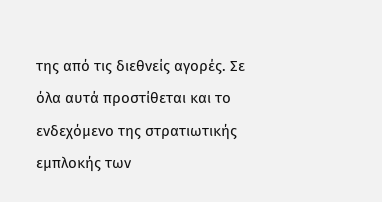της από τις διεθνείς αγορές. Σε όλα αυτά προστίθεται και το ενδεχόμενο της στρατιωτικής εμπλοκής των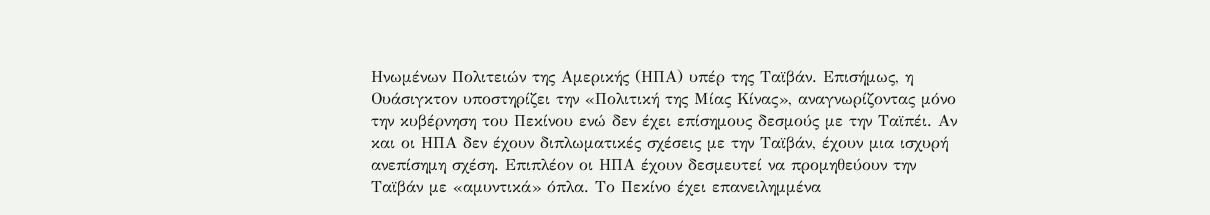Ηνωμένων Πολιτειών της Αμερικής (ΗΠΑ) υπέρ της Ταϊβάν. Επισήμως, η Ουάσιγκτον υποστηρίζει την «Πολιτική της Μίας Κίνας», αναγνωρίζοντας μόνο την κυβέρνηση του Πεκίνου ενώ δεν έχει επίσημους δεσμούς με την Ταϊπέι. Αν και οι ΗΠΑ δεν έχουν διπλωματικές σχέσεις με την Ταϊβάν, έχουν μια ισχυρή ανεπίσημη σχέση. Επιπλέον οι ΗΠΑ έχουν δεσμευτεί να προμηθεύουν την Ταϊβάν με «αμυντικά» όπλα. Το Πεκίνο έχει επανειλημμένα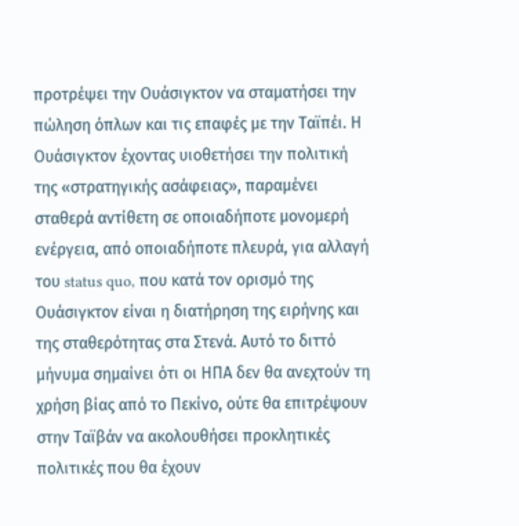προτρέψει την Ουάσιγκτον να σταματήσει την πώληση όπλων και τις επαφές με την Ταϊπέι. Η Ουάσιγκτον έχοντας υιοθετήσει την πολιτική της «στρατηγικής ασάφειας», παραμένει σταθερά αντίθετη σε οποιαδήποτε μονομερή ενέργεια, από οποιαδήποτε πλευρά, για αλλαγή του status quo, που κατά τον ορισμό της Ουάσιγκτον είναι η διατήρηση της ειρήνης και της σταθερότητας στα Στενά. Αυτό το διττό μήνυμα σημαίνει ότι οι ΗΠΑ δεν θα ανεχτούν τη χρήση βίας από το Πεκίνο, ούτε θα επιτρέψουν στην Ταϊβάν να ακολουθήσει προκλητικές πολιτικές που θα έχουν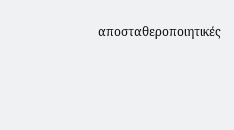αποσταθεροποιητικές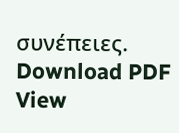συνέπειες.
Download PDF
View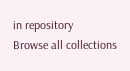in repository
Browse all collections